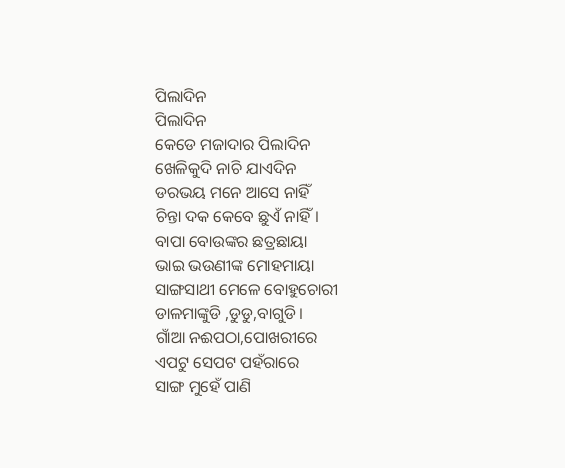ପିଲାଦିନ
ପିଲାଦିନ
କେଡେ ମଜାଦାର ପିଲାଦିନ
ଖେଳିକୁଦି ନାଚି ଯାଏଦିନ
ଡରଭୟ ମନେ ଆସେ ନାହିଁ
ଚିନ୍ତା ଦକ କେବେ ଛୁଏଁ ନାହିଁ।
ବାପା ବୋଉଙ୍କର ଛତ୍ରଛାୟା
ଭାଇ ଭଉଣୀଙ୍କ ମୋହମାୟା
ସାଙ୍ଗସାଥୀ ମେଳେ ବୋହୁଚୋରୀ
ଡାଳମାଙ୍କୁଡି ,ଡୁଡୁ,ବାଗୁଡି।
ଗାଁଆ ନଈପଠା,ପୋଖରୀରେ
ଏପଟୁ ସେପଟ ପହଁରାରେ
ସାଙ୍ଗ ମୁହେଁ ପାଣି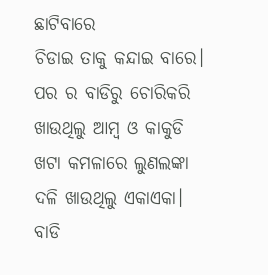ଛାଟିବାରେ
ଚିଡାଇ ତାକୁ କନ୍ଦାଇ ବାରେ।
ପର ର ବାଡିରୁ ଚୋରିକରି
ଖାଉଥିଲୁ ଆମ୍ବ ଓ କାକୁଡି
ଖଟା କମଳାରେ ଲୁଣଲଙ୍କା
ଦଳି ଖାଉଥିଲୁ ଏକାଏକା।
ବାଡି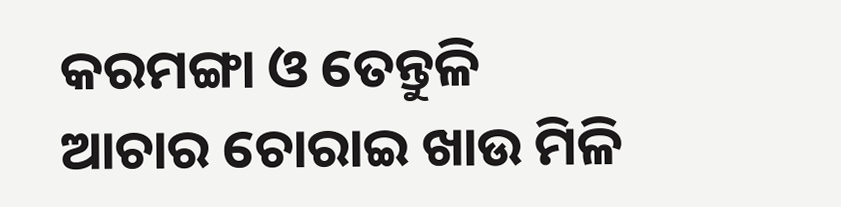କରମଙ୍ଗା ଓ ତେନ୍ତୁଳି
ଆଚାର ଚୋରାଇ ଖାଉ ମିଳି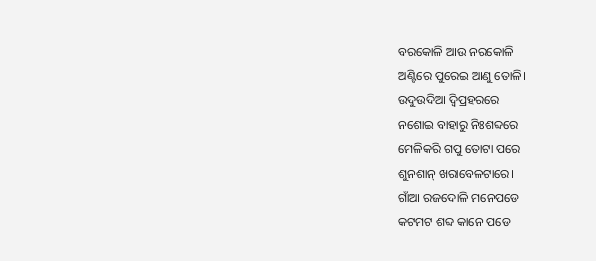ବରକୋଳି ଆଉ ନରକୋଳି
ଅଣ୍ଟିରେ ପୁରେଇ ଆଣୁ ତୋଳି।
ଉଦୁଉଦିଆ ଦ୍ବିପ୍ରହରରେ
ନଶୋଇ ବାହାରୁ ନିଃଶବ୍ଦରେ
ମେଳିକରି ଗପୁ ତୋଟା ପରେ
ଶୁନଶାନ୍ ଖରାବେଳଟାରେ।
ଗାଁଆ ରଜଦୋଳି ମନେପଡେ
କଟମଟ ଶବ୍ଦ କାନେ ପଡେ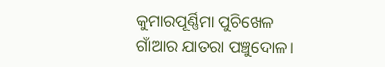କୁମାରପୂର୍ଣ୍ଣିମା ପୁଚିଖେଳ
ଗାଁଆର ଯାତରା ପଞ୍ଚୁଦୋଳ।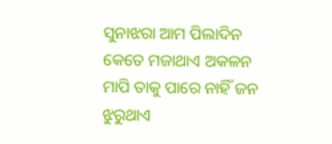ସୁନାଝରା ଆମ ପିଲାଦିନ
କେତେ ମଜାଥାଏ ଅକଳନ
ମାପି ତାକୁ ପାରେ ନାହିଁ ଜନ
ଝୁରୁଥାଏ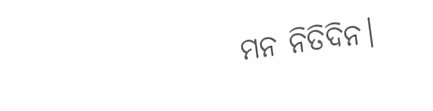ମନ ନିତିଦିନ।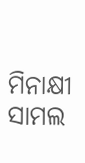ମିନାକ୍ଷୀ ସାମଲ